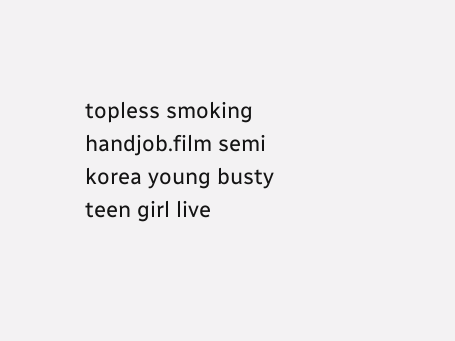topless smoking handjob.film semi korea young busty teen girl live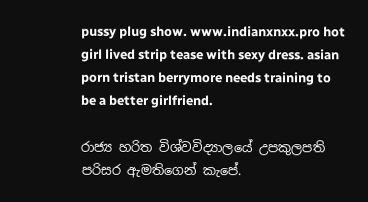pussy plug show. www.indianxnxx.pro hot girl lived strip tease with sexy dress. asian porn tristan berrymore needs training to be a better girlfriend.

රාජ්‍ය හරිත විශ්වවිද්‍යාලයේ උපකුලපති පරිසර ඇමතිගෙන් කැපේ.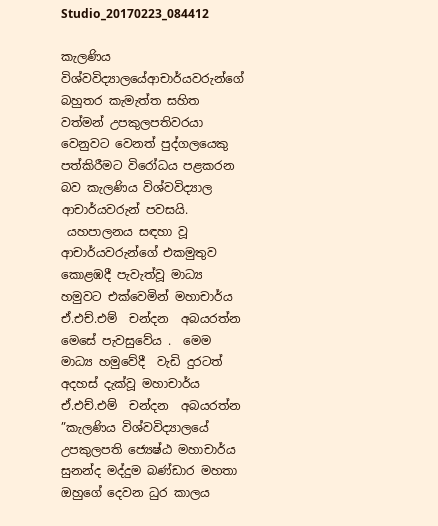Studio_20170223_084412

කැලණිය විශ්වවිද්‍යාලයේආචාර්යවරුන්ගේ  බහුතර කැමැත්ත සහිත වත්මන් උපකුලපතිවරයා වෙනුවට වෙනත් පුද්ගලයෙකු පත්කිරීමට විරෝධය පළකරන බව කැලණිය විශ්වවිද්‍යාල ආචාර්යවරුන් පවසයි.
 යහපාලනය සඳහා වූ ආචාර්යවරුන්ගේ එකමුතුව කොළඹදී පැවැත්වූ මාධ්‍ය හමුවට එක්වෙමින් මහාචාර්ය ඒ.එච්.එම්  චන්දන  අබයරත්න මෙසේ පැවසුවේය .  මෙම මාධ්‍ය හමුවේදී  වැඩි දුරටත් අදහස් දැක්වූ මහාචාර්ය ඒ.එච්.එම්  චන්දන  අබයරත්න
”කැලණිය විශ්වවිද්‍යාලයේ උපකුලපති ජ්‍යෙෂ්ඨ මහාචාර්ය සුනන්ද මද්දුම බණ්ඩාර මහතා ඔහුගේ දෙවන ධුර කාලය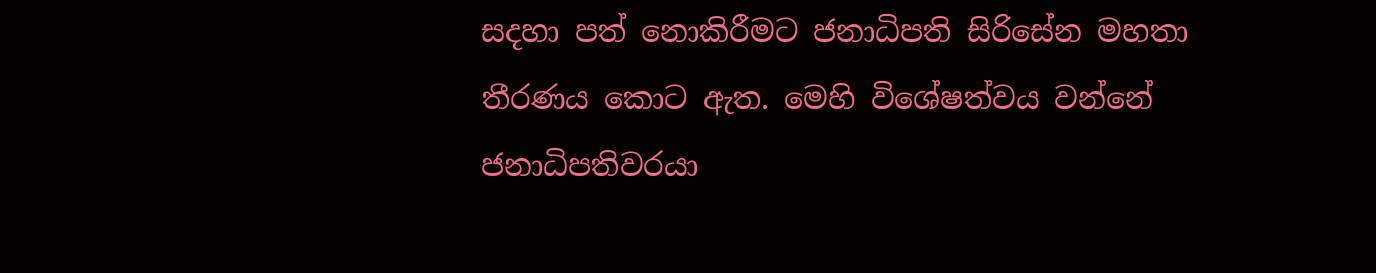සදහා පත් නොකිරීමට ජනාධිපති සිරිසේන මහතා තීරණය කොට ඇත. මෙහි විශේෂත්වය වන්නේ ජනාධිපතිවරයා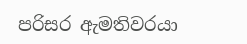පරිසර ඇමතිවරයා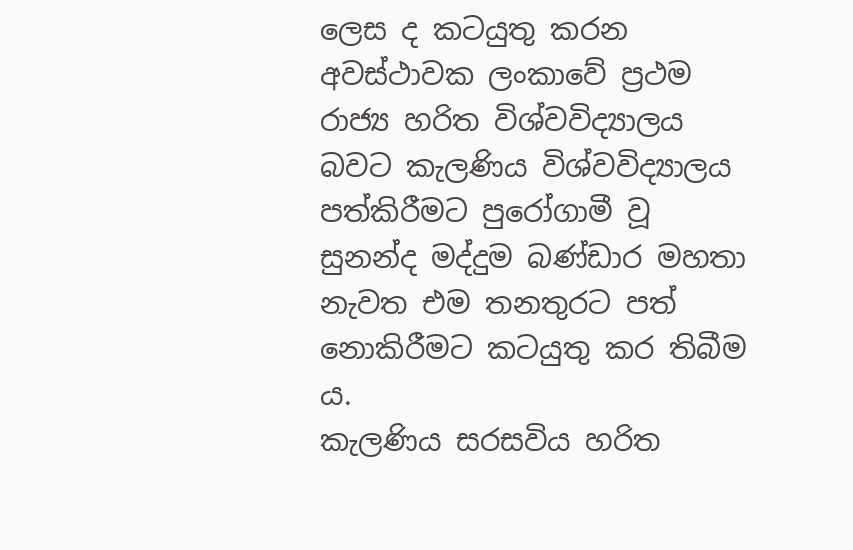ලෙස ද කටයුතු කරන අවස්ථාවක ලංකාවේ ප්‍රථම රාජ්‍ය හරිත විශ්වවිද්‍යාලය බවට කැලණිය විශ්වවිද්‍යාලය පත්කිරීමට පුරෝගාමී වූ සුනන්ද මද්දුම බණ්ඩාර මහතා නැවත එම තනතුරට පත් නොකිරීමට කටයුතු කර තිබීම ය.
කැලණිය සරසවිය හරිත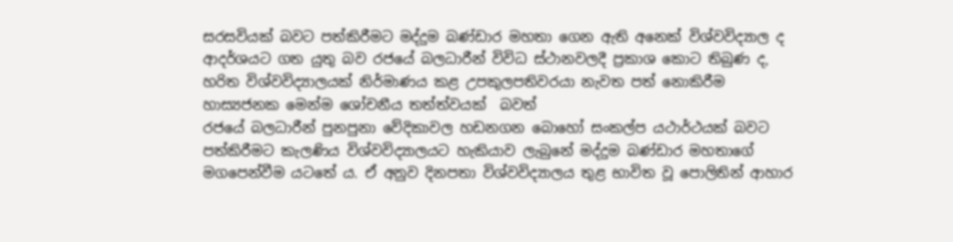සරසවියක් බවට පත්කිරීමට මද්දුම බණ්ඩාර මහතා ගෙන ඇති අනෙක් විශ්වවිද්‍යාල ද ආදර්ශයට ගත යුතු බව රජයේ බලධාරීන් විවිධ ස්ථානවලදී ප්‍රකාශ කොට තිබුණ ද, හරිත විශ්වවිද්‍යාලයක් නිර්මාණය කළ උපකුලපතිවරයා නැවත පත් නොකිරීම හාස්‍යජනක මෙන්ම ශෝචනීය තත්ත්වයක්  බවත්
රජයේ බලධාරීන් පුනපුනා වේදිකාවල හඩනගන බොහෝ සංකල්ප යථාර්ථයක් බවට පත්කිරීමට කැලණිය විශ්වවිද්‍යාලයට හැකියාව ලැබුනේ මද්දුම බණ්ඩාර මහතාගේ මගපෙන්වීම යටතේ ය. ඒ අනුව දිනපතා විශ්වවිද්‍යාලය තුළ භාවිත වූ පොලිතින් ආහාර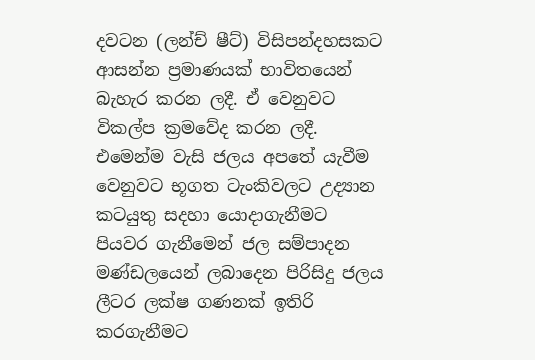දවටන (ලන්ච් ෂීට්) විසිපන්දහසකට ආසන්න ප්‍රමාණයක් භාවිතයෙන් බැහැර කරන ලදී. ඒ වෙනුවට විකල්ප ක්‍රමවේද කරන ලදී. එමෙන්ම වැසි ජලය අපතේ යැවීම වෙනුවට භූගත ටැංකිවලට උද්‍යාන කටයුතු සදහා යොදාගැනීමට පියවර ගැනීමෙන් ජල සම්පාදන මණ්ඩලයෙන් ලබාදෙන පිරිසිදු ජලය ලීටර ලක්ෂ ගණනක් ඉතිරි කරගැනීමට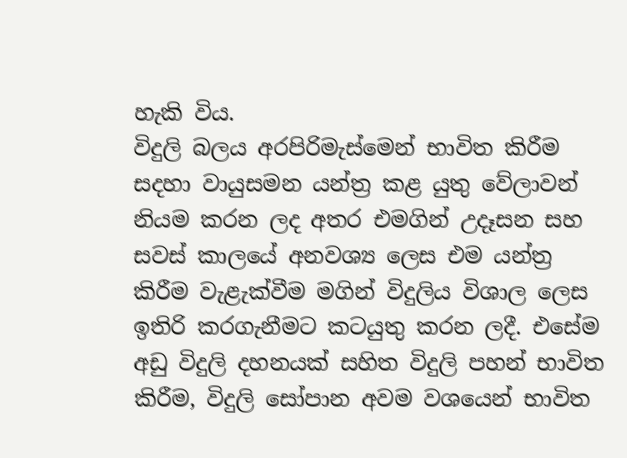හැකි විය.
විදුලි බලය අරපිරිමැස්මෙන් භාවිත කිරීම සදහා වායුසමන යන්ත්‍ර කළ යුතු වේලාවන් නියම කරන ලද අතර එමගින් උදෑසන සහ සවස් කාලයේ අනවශ්‍ය ලෙස එම යන්ත්‍ර කිරීම වැළැක්වීම මගින් විදුලිය විශාල ලෙස ඉතිරි කරගැනීමට කටයුතු කරන ලදී. එසේම අඩු විදුලි දහනයක් සහිත විදුලි පහන් භාවිත කිරීම, විදුලි සෝපාන අවම වශයෙන් භාවිත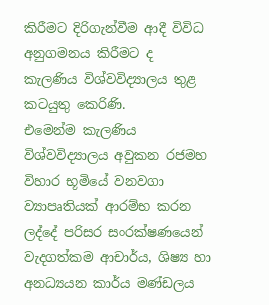කිරීමට දිරිගැන්වීම ආදී විවිධ අනුගමනය කිරීමට ද කැලණිය විශ්වවිද්‍යාලය තුළ කටයුතු කෙරිණි.
එමෙන්ම කැලණිය විශ්වවිද්‍යාලය අවුකන රජමහ විහාර භූමියේ වනවගා ව්‍යාපෘතියක් ආරම්භ කරන ලද්දේ පරිසර සංරක්ෂණයෙන් වැදගත්කම ආචාර්ය, ශිෂ්‍ය හා අනධ්‍යයන කාර්ය මණ්ඩලය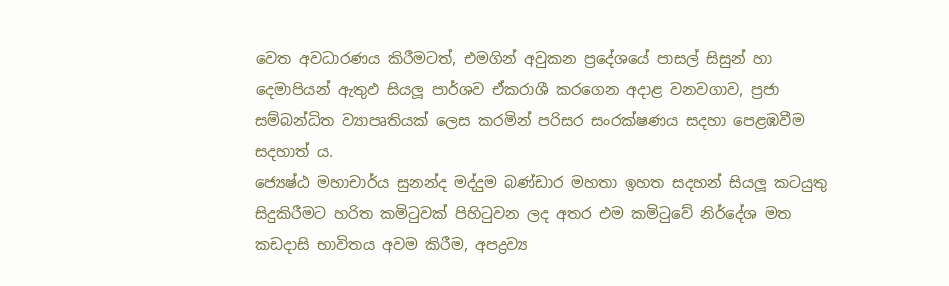වෙත අවධාරණය කිරීමටත්, එමගින් අවුකන ප්‍රදේශයේ පාසල් සිසුන් හා දෙමාපියන් ඇතුඵ සියලූ පාර්ශව ඒකරාශී කරගෙන අදාළ වනවගාව, ප්‍රජා සම්බන්ධිත ව්‍යාපෘතියක් ලෙස කරමින් පරිසර සංරක්ෂණය සදහා පෙළඹවීම සදහාත් ය.
ජ්‍යෙෂ්ඨ මහාචාර්ය සුනන්ද මද්දුම බණ්ඩාර මහතා ඉහත සදහන් සියලූ කටයුතු සිදුකිරීමට හරිත කමිටුවක් පිහිටුවන ලද අතර එම කමිටුවේ නිර්දේශ මත කඩදාසි භාවිතය අවම කිරීම, අපද්‍රව්‍ය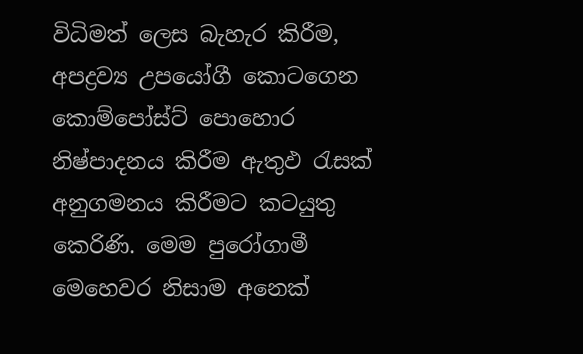විධිමත් ලෙස බැහැර කිරීම, අපද්‍රව්‍ය උපයෝගී කොටගෙන කොම්පෝස්ට් පොහොර නිෂ්පාදනය කිරීම ඇතුඵ රැසක් අනුගමනය කිරීමට කටයුතු කෙරිණි. මෙම පුරෝගාමී මෙහෙවර නිසාම අනෙක්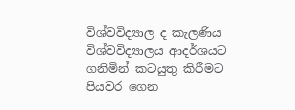විශ්වවිද්‍යාල ද කැලණිය විශ්වවිද්‍යාලය ආදර්ශයට ගනිමින් කටයුතු කිරීමට පියවර ගෙන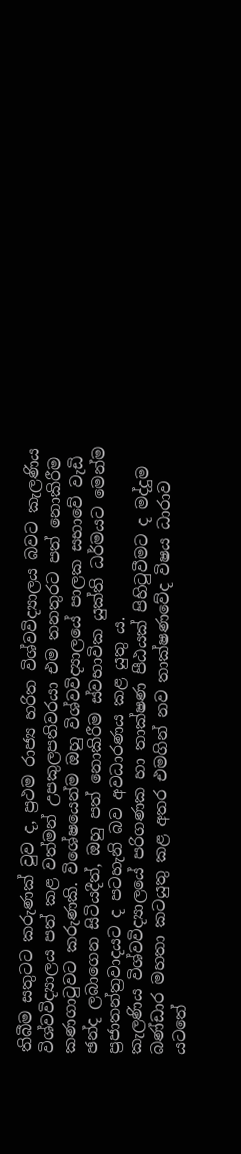තිබීම සතුටට කරුණක් වුව ද, ප්‍රථම රාජ්‍ය හරිත විශ්වවිද්‍යාලය බවට කැලණිය විශ්වවිද්‍යාලය පත් කළ වත්මන් උපකුලපතිවරයා එම තනතුරට පත් නොකිරීම කණගාටුවට කරුණකි. විශේෂයෙන්ම ඔහු විශ්වවිද්‍යාලයේ පාලක සභාවේ වැඩි ඡන්ද ලබාගෙන සිටියදීත්, ඔහු පත් නොකිරීම ස්වභාවික යුක්ති ධර්මයට මෙන්ම ප්‍රජාතන්ත්‍රවාදයට ද පටහැනි බව අවධාරණය කළ යුතු ය.
කැලණිය විශ්වවිද්‍යාලයේ පරිගණක හා තාක්ෂණ පීඨයක් පිහිටුවීමට ද මද්දුම බණ්ඩාර මහතා කටයුතු කළ අතර එමගින් නව තාක්ෂණවේද විෂය ධාරාව යටතේ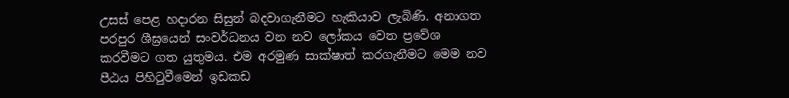උසස් පෙළ හදාරන සිසුන් බදවාගැනීමට හැකියාව ලැබිණි. අනාගත පරපුර ශීඝ්‍රයෙන් සංවර්ධනය වන නව ලෝකය වෙත ප්‍රවේශ කරවීමට ගත යුතුමය. එම අරමුණ සාක්ෂාත් කරගැනීමට මෙම නව පීඨය පිහිටුවීමෙන් ඉඩකඩ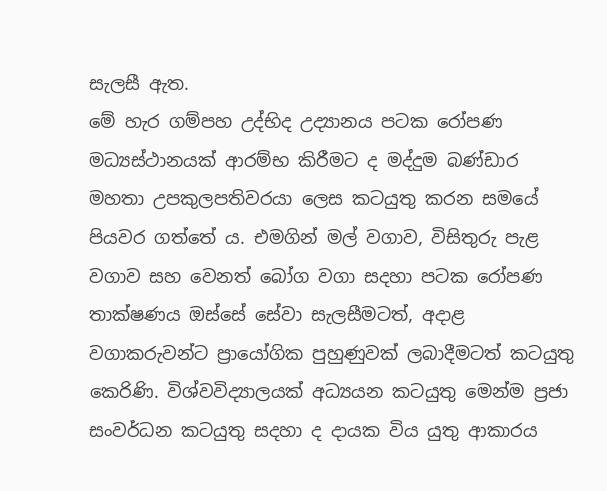සැලසී ඇත.
මේ හැර ගම්පහ උද්භිද උද්‍යානය පටක රෝපණ මධ්‍යස්ථානයක් ආරම්භ කිරීමට ද මද්දුම බණ්ඩාර මහතා උපකුලපතිවරයා ලෙස කටයුතු කරන සමයේ පියවර ගත්තේ ය. එමගින් මල් වගාව, විසිතුරු පැළ වගාව සහ වෙනත් බෝග වගා සදහා පටක රෝපණ තාක්ෂණය ඔස්සේ සේවා සැලසීමටත්, අදාළ වගාකරුවන්ට ප්‍රායෝගික පුහුණුවක් ලබාදීමටත් කටයුතු කෙරිණි. විශ්වවිද්‍යාලයක් අධ්‍යයන කටයුතු මෙන්ම ප්‍රජා සංවර්ධන කටයුතු සදහා ද දායක විය යුතු ආකාරය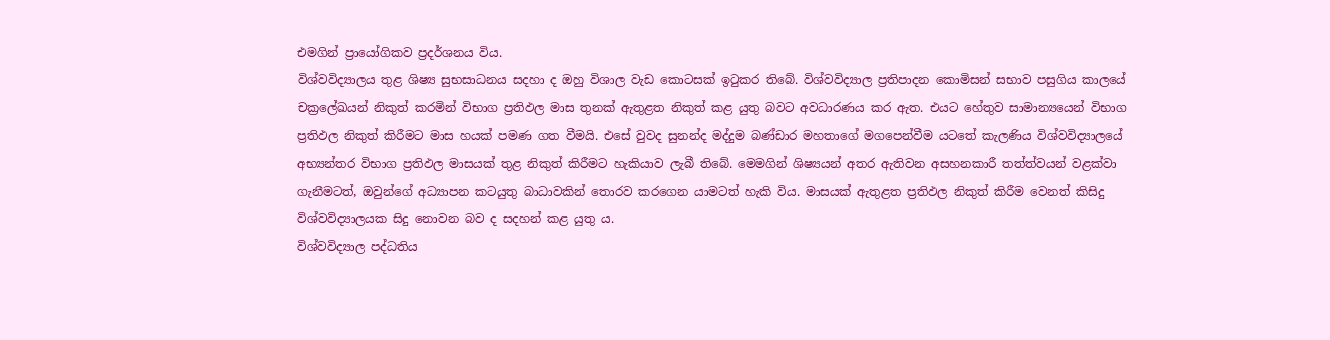එමගින් ප්‍රායෝගිකව ප්‍රදර්ශනය විය.
විශ්වවිද්‍යාලය තුළ ශිෂ්‍ය සුභසාධනය සදහා ද ඔහු විශාල වැඩ කොටසක් ඉටුකර තිබේ. විශ්වවිද්‍යාල ප්‍රතිපාදන කොමිසන් සභාව පසුගිය කාලයේ චක්‍රලේඛයන් නිකුත් කරමින් විභාග ප්‍රතිඵල මාස තුනක් ඇතුළත නිකුත් කළ යුතු බවට අවධාරණය කර ඇත. එයට හේතුව සාමාන්‍යයෙන් විභාග ප්‍රතිඵල නිකුත් කිරීමට මාස හයක් පමණ ගත වීමයි. එසේ වුවද සුනන්ද මද්දුම බණ්ඩාර මහතාගේ මගපෙන්වීම යටතේ කැලණිය විශ්වවිද්‍යාලයේ අභ්‍යන්තර විභාග ප්‍රතිඵල මාසයක් තුළ නිකුත් කිරීමට හැකියාව ලැබී තිබේ. මෙමගින් ශිෂ්‍යයන් අතර ඇතිවන අසහනකාරී තත්ත්වයන් වළක්වා ගැනීමටත්, ඔවුන්ගේ අධ්‍යාපන කටයුතු බාධාවකින් තොරව කරගෙන යාමටත් හැකි විය. මාසයක් ඇතුළත ප්‍රතිඵල නිකුත් කිරීම වෙනත් කිසිදු විශ්වවිද්‍යාලයක සිදු නොවන බව ද සදහන් කළ යුතු ය.
විශ්වවිද්‍යාල පද්ධතිය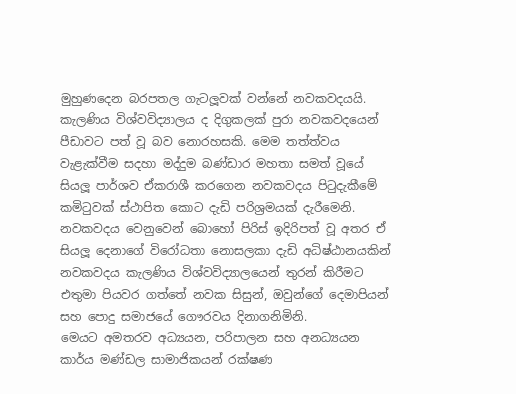මුහුණදෙන බරපතල ගැටලූවක් වන්නේ නවකවදයයි. කැලණිය විශ්වවිද්‍යාලය ද දිගුකලක් පුරා නවකවදයෙන් පීඩාවට පත් වූ බව නොරහසකි. මෙම තත්ත්වය වැළැක්වීම සදහා මද්දුම බණ්ඩාර මහතා සමත් වූයේ සියලූ පාර්ශව ඒකරාශී කරගෙන නවකවදය පිටුදැකීමේ කමිටුවක් ස්ථාපිත කොට දැඩි පරිශ්‍රමයක් දැරීමෙනි. නවකවදය වෙනුවෙන් බොහෝ පිරිස් ඉදිරිපත් වූ අතර ඒ සියලූ දෙනාගේ විරෝධතා නොසලකා දැඩි අධිෂ්ඨානයකින් නවකවදය කැලණිය විශ්වවිද්‍යාලයෙන් තුරන් කිරීමට එතුමා පියවර ගත්තේ නවක සිසුන්, ඔවුන්ගේ දෙමාපියන් සහ පොදු සමාජයේ ගෞරවය දිනාගනිමිනි.
මෙයට අමතරව අධ්‍යයන, පරිපාලන සහ අනධ්‍යයන කාර්ය මණ්ඩල සාමාජිකයන් රක්ෂණ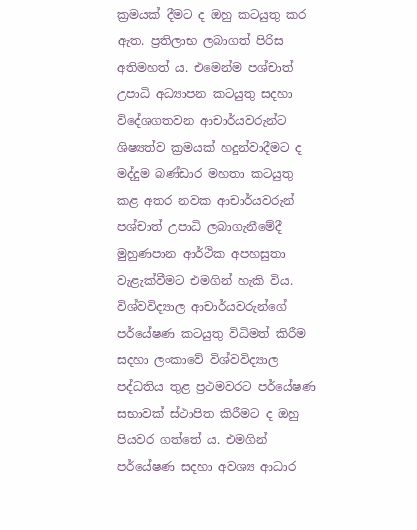ක්‍රමයක් දීමට ද ඔහු කටයුතු කර ඇත. ප්‍රතිලාභ ලබාගත් පිරිස අතිමහත් ය. එමෙන්ම පශ්චාත් උපාධි අධ්‍යාපන කටයුතු සදහා විදේශගතවන ආචාර්යවරුන්ට ශිෂ්‍යත්ව ක්‍රමයක් හදුන්වාදීමට ද මද්දුම බණ්ඩාර මහතා කටයුතු කළ අතර නවක ආචාර්යවරුන් පශ්චාත් උපාධි ලබාගැනීමේදී මුහුණපාන ආර්ථික අපහසුතා වැළැක්වීමට එමගින් හැකි විය.
විශ්වවිද්‍යාල ආචාර්යවරුන්ගේ පර්යේෂණ කටයුතු විධිමත් කිරීම සදහා ලංකාවේ විශ්වවිද්‍යාල පද්ධතිය තුළ ප්‍රථමවරට පර්යේෂණ සභාවක් ස්ථාපිත කිරීමට ද ඔහු පියවර ගත්තේ ය. එමගින් පර්යේෂණ සදහා අවශ්‍ය ආධාර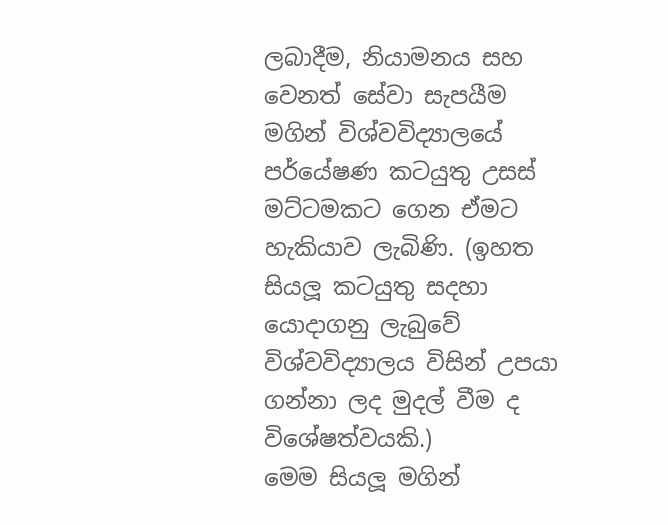ලබාදීම, නියාමනය සහ වෙනත් සේවා සැපයීම මගින් විශ්වවිද්‍යාලයේ පර්යේෂණ කටයුතු උසස් මට්ටමකට ගෙන ඒමට හැකියාව ලැබිණි. (ඉහත සියලූ කටයුතු සදහා යොදාගනු ලැබුවේ විශ්වවිද්‍යාලය විසින් උපයා ගන්නා ලද මුදල් වීම ද විශේෂත්වයකි.)
මෙම සියලූ මගින්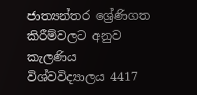ජාත්‍යන්තර ශ්‍රේණිගත කිරීම්වලට අනුව කැලණිය විශ්වවිද්‍යාලය 4417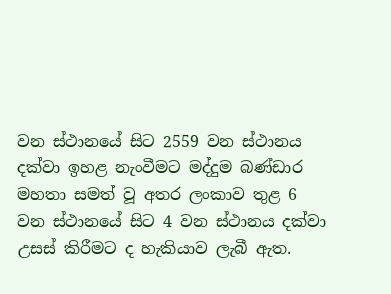වන ස්ථානයේ සිට 2559 වන ස්ථානය දක්වා ඉහළ නැංවීමට මද්දුම බණ්ඩාර මහතා සමත් වූ අතර ලංකාව තුළ 6 වන ස්ථානයේ සිට 4 වන ස්ථානය දක්වා උසස් කිරීමට ද හැකියාව ලැබී ඇත.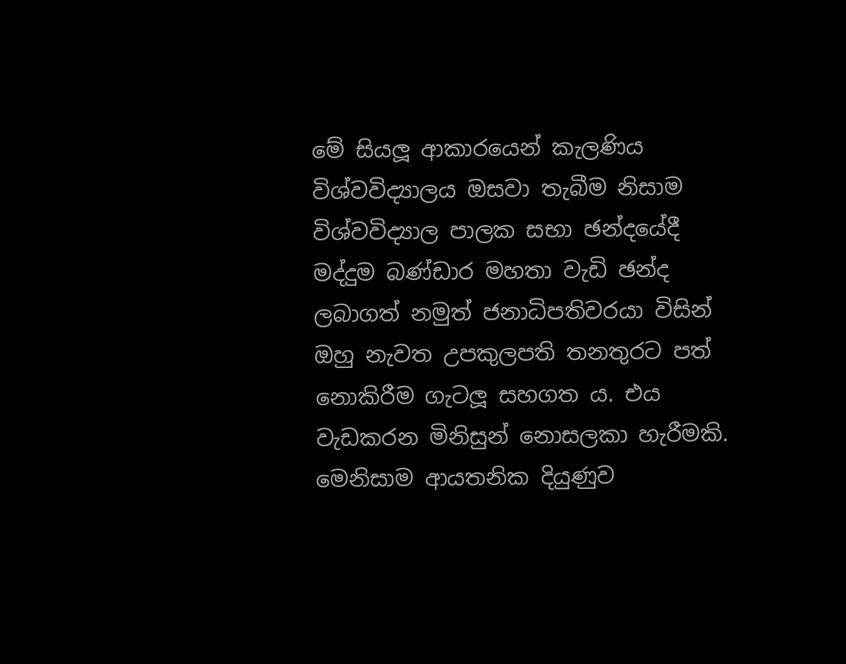මේ සියලූ ආකාරයෙන් කැලණිය විශ්වවිද්‍යාලය ඔසවා තැබීම නිසාම විශ්වවිද්‍යාල පාලක සභා ඡන්දයේදී මද්දුම බණ්ඩාර මහතා වැඩි ඡන්ද ලබාගත් නමුත් ජනාධිපතිවරයා විසින් ඔහු නැවත උපකුලපති තනතුරට පත් නොකිරීම ගැටලූ සහගත ය. එය වැඩකරන මිනිසුන් නොසලකා හැරීමකි. මෙනිසාම ආයතනික දියුණුව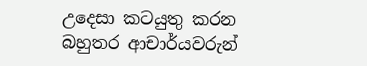උදෙසා කටයුතු කරන බහුතර ආචාර්යවරුන්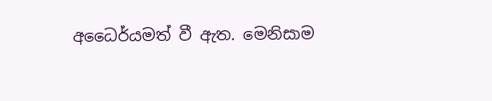අධෛර්යමත් වී ඇත. මෙනිසාම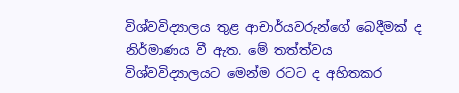විශ්වවිද්‍යාලය තුළ ආචාර්යවරුන්ගේ බෙදීමක් ද නිර්මාණය වී ඇත. මේ තත්ත්වය විශ්වවිද්‍යාලයට මෙන්ම රටට ද අහිතකර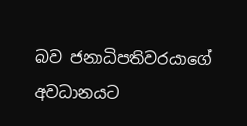බව ජනාධිපතිවරයාගේ අවධානයට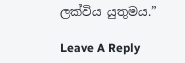ලක්විය යුතුමය.”

Leave A Reply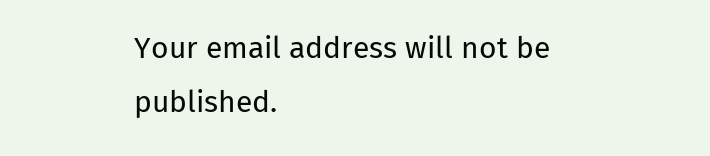Your email address will not be published.